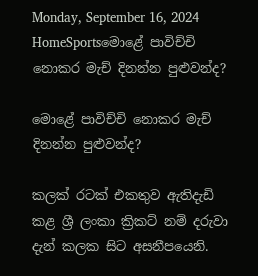Monday, September 16, 2024
HomeSportsමොළේ පාවිච්චි නොකර මැච් දිනන්න පුළුවන්ද?

මොළේ පාවිච්චි නොකර මැච් දිනන්න පුළුවන්ද?

කලක් රටක් එකතුව ඇතිදැඩි කළ ශ්‍රී ලංකා ක්‍රිකට් නම් දරුවා දැන් කලක සිට අසනීපයෙනි.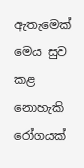ඇතැමෙක් මෙය සුව කළ නොහැකි රෝගයක්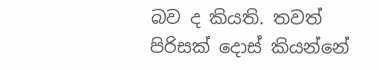බව ද කියති. තවත් පිරිසක් දොස් කියන්නේ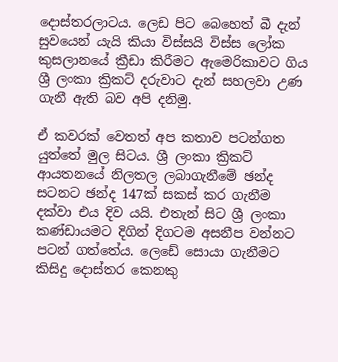දොස්තරලාටය. ලෙඩ පිට බෙහෙත් බී දැන් සුවයෙන් යැයි කියා විස්සයි විස්ස ලෝක කුසලානයේ ක්‍රීඩා කිරීමට ඇමෙරිකාවට ගිය ශ්‍රී ලංකා ක්‍රිකට් දරුවාට දැන් සහලවා උණ ගැනී ඇති බව අපි දනිමු.

ඒ කවරක් වෙතත් අප කතාව පටන්ගත යුත්තේ මුල සිටය. ශ්‍රී ලංකා ක්‍රිකට් ආයතනයේ නිලතල ලබාගැනීමේ ඡන්ද සටනට ඡන්ද 147ක් සකස් කර ගැනීම දක්වා එය දිව යයි. එතැන් සිට ශ්‍රී ලංකා කණ්ඩායමට දිගින් දිගටම අසනීප වන්නට පටන් ගත්තේය. ලෙඩේ සොයා ගැනීමට කිසිදු දොස්තර කෙනකු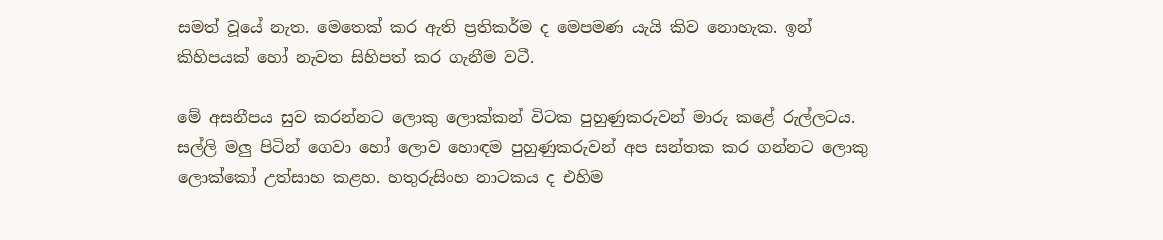සමත් වූයේ නැත. මෙතෙක් කර ඇති ප්‍රතිකර්ම ද මෙපමණ යැයි කිව නොහැක. ඉන් කිහිපයක් හෝ නැවත සිහිපත් කර ගැනීම වටී.

මේ අසනීපය සුව කරන්නට ලොකු ලොක්කන් විටක පුහුණුකරුවන් මාරු කළේ රුල්ලටය. සල්ලි මලු පිටින් ගෙවා හෝ ලොව හොඳම පුහුණුකරුවන් අප සන්තක කර ගන්නට ලොකු ලොක්කෝ උත්සාහ කළහ. හතුරුසිංහ නාටකය ද එහිම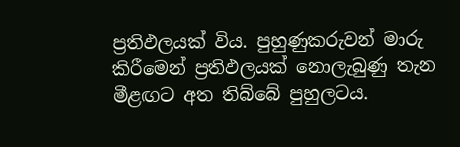ප්‍රතිඵලයක් විය. පුහුණුකරුවන් මාරු කිරීමෙන් ප්‍රතිඵලයක් නොලැබුණු තැන මීළඟට අත තිබ්බේ පුහුලටය.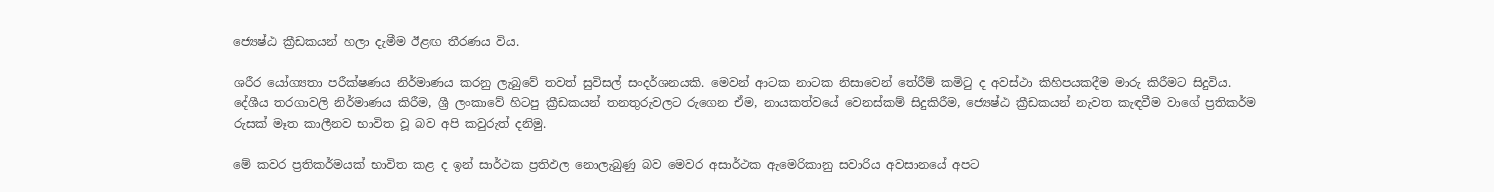ජ්‍යෙෂ්ඨ ක්‍රීඩකයන් හලා දැමීම ඊළඟ තීරණය විය.

ශරීර යෝග්‍යතා පරීක්ෂණය නිර්මාණය කරනු ලැබුවේ තවත් සුවිසල් සංදර්ශනයකි. මෙවන් ආටක නාටක නිසාවෙන් තේරීම් කමිටු ද අවස්ථා කිහිපයකදීම මාරු කිරීමට සිදුවිය. දේශීය තරගාවලි නිර්මාණය කිරීම, ශ්‍රී ලංකාවේ හිටපු ක්‍රීඩකයන් තනතුරුවලට රුගෙන ඒම, නායකත්වයේ වෙනස්කම් සිදුකිරීම, ජ්‍යෙෂ්ඨ ක්‍රීඩකයන් නැවත කැඳවීම වාගේ ප්‍රතිකර්ම රුසක් මෑත කාලීනව භාවිත වූ බව අපි කවුරුත් දනිමු.

මේ කවර ප්‍රතිකර්මයක් භාවිත කළ ද ඉන් සාර්ථක ප්‍රතිඵල නොලැබුණු බව මෙවර අසාර්ථක ඇමෙරිකානු සවාරිය අවසානයේ අපට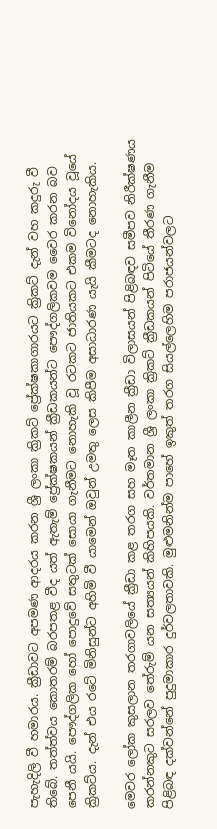පැහැදිලි වී හමාරය. ක්‍රීඩාවට අපමණ ආදරය කරන ශ්‍රී ලංකා ක්‍රිකට් ප්‍රේක්ෂකාගාරයට ක්‍රිකට් දැන් වහ කදුරු වී තිබේ. තත්ත්වය කොතරම් බරපතළ වීද යත් ඇතැම් ප්‍රේක්ෂකයන් ක්‍රීඩකයන්ට පෞද්ගලිකවම වෛර කරන බව පෙනී යයි. පෞද්ගලික හෝ පොදුවේ සතුටක් සොයා ගැනීමට නොහැකි වූ රටකට ජාතියකට එකම විනෝදය වූයේ ක්‍රිකට්ය. දැන් එය රටේ මිනිසුන්ට අහිමි වී යාමෙන් ඔවුන් උමතු ලෙස කිපීම අසාධාරණ යැයි කීමටද නොහැකිය.

මෙවර ලෝක කුසලාන තරගාවලියේ ක්‍රීඩා කළ තරග සහ මෑත කාලීන ක්‍රීඩා විලාසයන් පිළිබඳව සමීපව නිරීක්ෂණය කරන්නකුට සරලව තේරුම් යන සත්‍යයන් කිහිපයකි. වර්තමාන ශ්‍රී ලංකා ක්‍රිකට් ක්‍රීඩකයන් පිටියේ තීරණ ගැනීම පිළිබඳ දක්වන්නේ පුදුමාකාර දුර්වලතාවකි. මුළුමනින්ම පාහේ ඉකුත් තරග සියල්ලෙහිම පරාජයන්වලට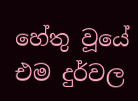හේතු වූයේ එම දුර්වල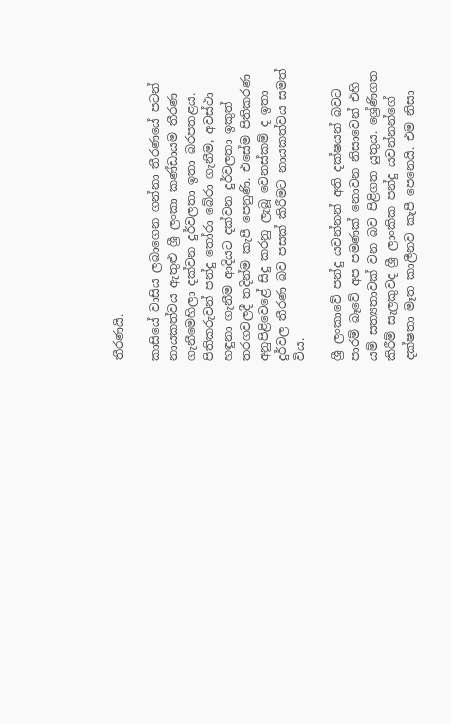තීරණයි.

කාසියේ වාසිය ලබාගෙන ගන්නා තීරණයේ පටන් නායකත්වය ඇතුළු ශ්‍රී ලංකා කණ්ඩායම තීරණ ගැනීමෙහිලා දක්වන දුර්වලතා ඉතා බරපතළය. පිතිකරුවන් පන්දු තෝරා බේරා ගැනීම, අවස්ථා හඳුනා ගැනීම ආදියට දක්වන දුර්වලතා ඉකුත් තරගවලදී තදින්ම කැපී පෙනුණි. එසේම පිතිකරණ අනුපිළිවෙළේ සිදු කරනු ලැබූ වෙනස්කම් ද ඉතා දුර්වල තීරණ බව පසක් කිරීමට නායකත්වය සමත් විය.

ශ්‍රී ලංකාවේ පන්දු යවන්නන් අති දක්ෂයන් බවට පාරම් බෑවේ අප පමණක් නොවන නිසාවෙන් එහි යම් සත්‍යතාවක් වන බව පිළිගත යුතුය. ශ්‍රේණිගත කිරීම් සැලකුවද ශ්‍රී ලාංකික පන්දු යවන්නන්ගේ දක්ෂතා මෑත කාලීනව කැපී පෙනෙයි. එම නිසා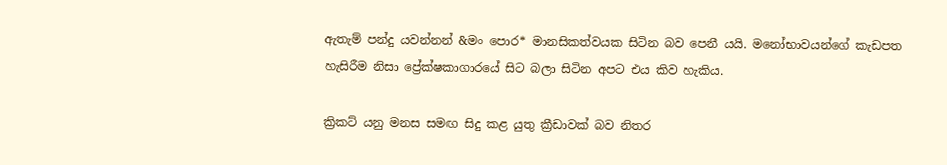ඇතැම් පන්දු යවන්නන් &මං පොර* මානසිකත්වයක සිටින බව පෙනී යයි. මනෝභාවයන්ගේ කැඩපත හැසිරීම නිසා ප්‍රේක්ෂකාගාරයේ සිට බලා සිටින අපට එය කිව හැකිය.

ක්‍රිකට් යනු මනස සමඟ සිදු කළ යුතු ක්‍රීඩාවක් බව නිතර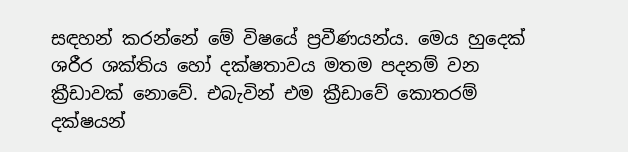සඳහන් කරන්නේ මේ විෂයේ ප්‍රවීණයන්ය. මෙය හුදෙක් ශරීර ශක්තිය හෝ දක්ෂතාවය මතම පදනම් වන ක්‍රීඩාවක් නොවේ. එබැවින් එම ක්‍රීඩාවේ කොතරම් දක්ෂයන්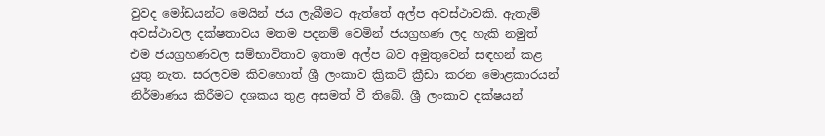වුවද මෝඩයන්ට මෙයින් ජය ලැබීමට ඇත්තේ අල්ප අවස්ථාවකි. ඇතැම් අවස්ථාවල දක්ෂතාවය මතම පදනම් වෙමින් ජයග්‍රහණ ලද හැකි නමුත් එම ජයග්‍රහණවල සම්භාවිතාව ඉතාම අල්ප බව අමුතුවෙන් සඳහන් කළ යුතු නැත. සරලවම කිවහොත් ශ්‍රී ලංකාව ක්‍රිකට් ක්‍රීඩා කරන මොළකාරයන් නිර්මාණය කිරීමට දශකය තුළ අසමත් වී තිබේ. ශ්‍රී ලංකාව දක්ෂයන්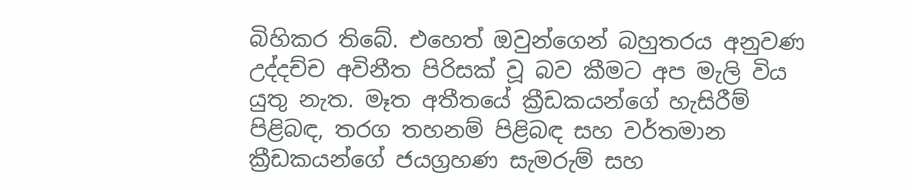බිහිකර තිබේ. එහෙත් ඔවුන්ගෙන් බහුතරය අනුවණ උද්දච්ච අවිනීත පිරිසක් වූ බව කීමට අප මැලි විය යුතු නැත. මෑත අතීතයේ ක්‍රීඩකයන්ගේ හැසිරීම් පිළිබඳ, තරග තහනම් පිළිබඳ සහ වර්තමාන ක්‍රීඩකයන්ගේ ජයග්‍රහණ සැමරුම් සහ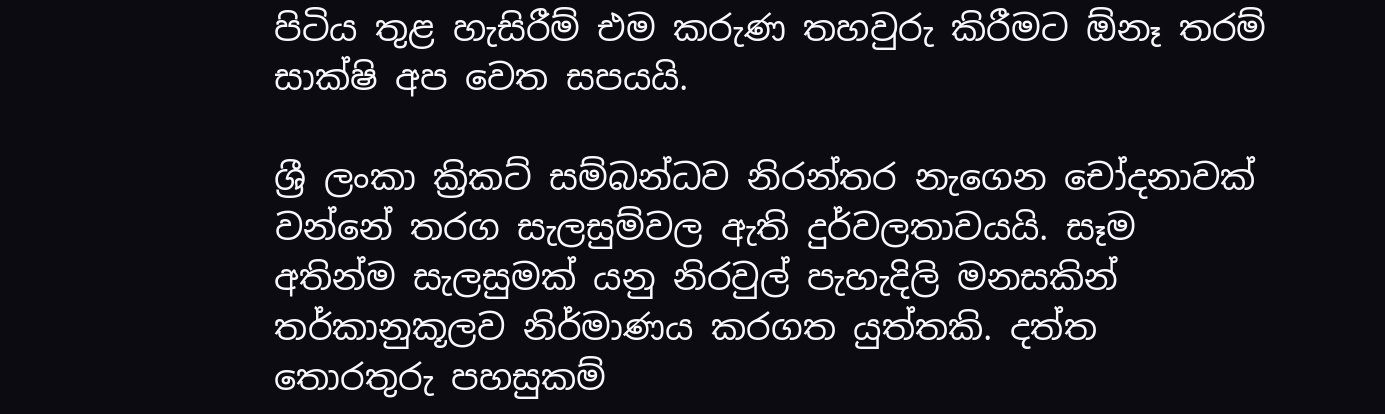පිටිය තුළ හැසිරීම් එම කරුණ තහවුරු කිරීමට ඕනෑ තරම් සාක්ෂි අප වෙත සපයයි.

ශ්‍රී ලංකා ක්‍රිකට් සම්බන්ධව නිරන්තර නැගෙන චෝදනාවක් වන්නේ තරග සැලසුම්වල ඇති දුර්වලතාවයයි. සෑම අතින්ම සැලසුමක් යනු නිරවුල් පැහැදිලි මනසකින් තර්කානුකූලව නිර්මාණය කරගත යුත්තකි. දත්ත තොරතුරු පහසුකම්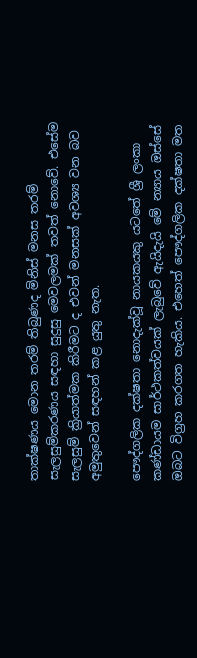තාක්ෂණය මොන තරම් තිබුණද මිනිස් මනස තරම් සැලසුම්කරණය සඳහා සුදුසු මෙවලමක් තවත් නොවේ. එසේම සැලසුම් ක්‍රියාත්මක කිරීමට ද එවන් මනසක් අවශ්‍ය වන බව අමුතුවෙන් සඳහන් කළ යුතු නැත.

පෞද්ගලික දක්ෂතා නොදැක්වූ නායකයකු යටතේ ශ්‍රී ලංකා කණ්ඩායම සාර්ථකත්වයක් ලැබුවේ ඇයිදැයි මේ න්‍යාය ඔස්සේ ඔබට විග්‍රහ කරගත හැකිය. එහෙත් පෞද්ගලික දක්ෂතා මත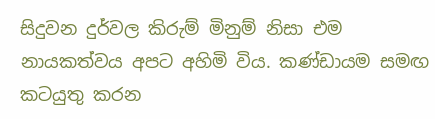සිදුවන දුර්වල කිරුම් මිනුම් නිසා එම නායකත්වය අපට අහිමි විය. කණ්ඩායම සමඟ කටයුතු කරන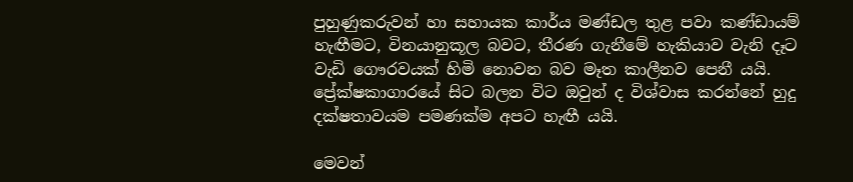පුහුණුකරුවන් හා සහායක කාර්ය මණ්ඩල තුළ පවා කණ්ඩායම් හැඟීමට, විනයානුකූල බවට, තීරණ ගැනීමේ හැකියාව වැනි දෑට වැඩි ගෞරවයක් හිමි නොවන බව මෑත කාලීනව පෙනී යයි. ප්‍රේක්ෂකාගාරයේ සිට බලන විට ඔවුන් ද විශ්වාස කරන්නේ හුදු දක්ෂතාවයම පමණක්ම අපට හැඟී යයි.

මෙවන්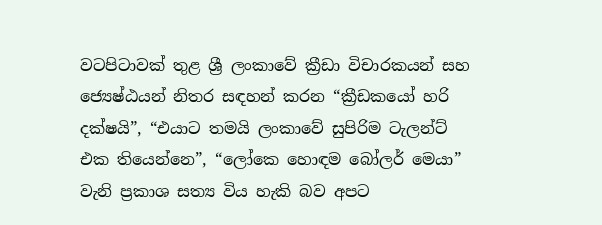වටපිටාවක් තුළ ශ්‍රී ලංකාවේ ක්‍රීඩා විචාරකයන් සහ ජ්‍යෙෂ්ඨයන් නිතර සඳහන් කරන “ක්‍රීඩකයෝ හරි දක්ෂයි”, “එයාට තමයි ලංකාවේ සුපිරිම ටැලන්ට් එක තියෙන්නෙ”, “ලෝකෙ හොඳම බෝලර් මෙයා” වැනි ප්‍රකාශ සත්‍ය විය හැකි බව අපට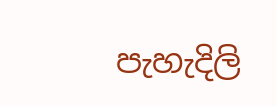පැහැදිලි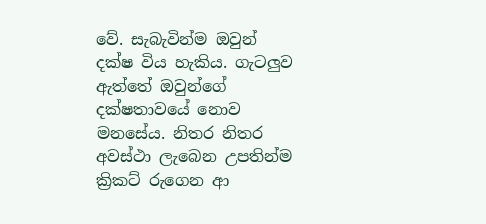වේ. සැබැවින්ම ඔවුන් දක්ෂ විය හැකිය. ගැටලුව ඇත්තේ ඔවුන්ගේ දක්ෂතාවයේ නොව මනසේය. නිතර නිතර අවස්ථා ලැබෙන උපතින්ම ක්‍රිකට් රුගෙන ආ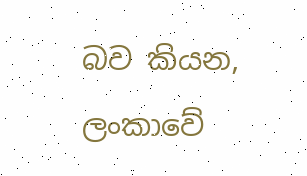බව කියන, ලංකාවේ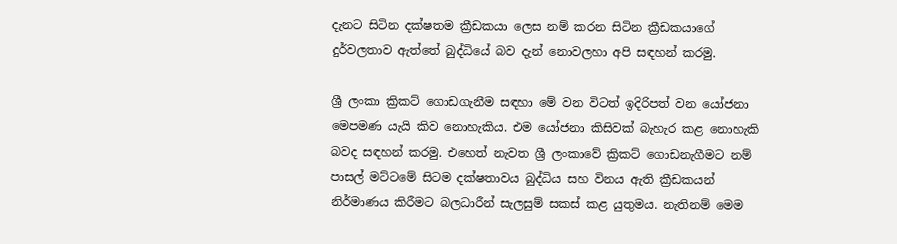දැනට සිටින දක්ෂතම ක්‍රීඩකයා ලෙස නම් කරන සිටින ක්‍රීඩකයාගේ දුර්වලතාව ඇත්තේ බුද්ධියේ බව දැන් නොවලහා අපි සඳහන් කරමු.

ශ්‍රී ලංකා ක්‍රිකට් ගොඩගැනීම සඳහා මේ වන විටත් ඉදිරිපත් වන යෝජනා මෙපමණ යැයි කිව නොහැකිය. එම යෝජනා කිසිවක් බැහැර කළ නොහැකි බවද සඳහන් කරමු. එහෙත් නැවත ශ්‍රී ලංකාවේ ක්‍රිකට් ගොඩනැගීමට නම් පාසල් මට්ටමේ සිටම දක්ෂතාවය බුද්ධිය සහ විනය ඇති ක්‍රීඩකයන් නිර්මාණය කිරීමට බලධාරීන් සැලසුම් සකස් කළ යුතුමය. නැතිනම් මෙම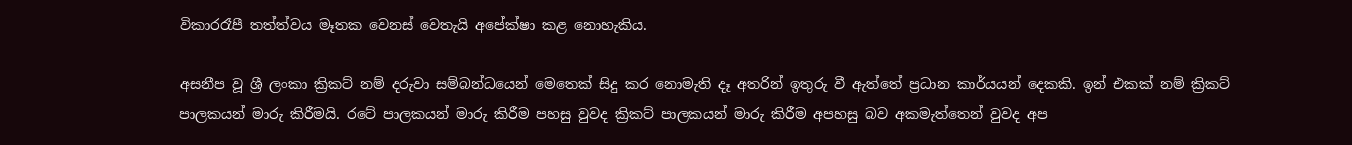විකාරරෑපී තත්ත්වය මෑතක වෙනස් වෙතැයි අපේක්ෂා කළ නොහැකිය.

අසනීප වූ ශ්‍රී ලංකා ක්‍රිකට් නම් දරුවා සම්බන්ධයෙන් මෙතෙක් සිදු කර නොමැති දෑ අතරින් ඉතුරු වී ඇත්තේ ප්‍රධාන කාර්යයන් දෙකකි. ඉන් එකක් නම් ක්‍රිකට් පාලකයන් මාරු කිරීමයි. රටේ පාලකයන් මාරු කිරීම පහසු වුවද ක්‍රිකට් පාලකයන් මාරු කිරීම අපහසු බව අකමැත්තෙන් වුවද අප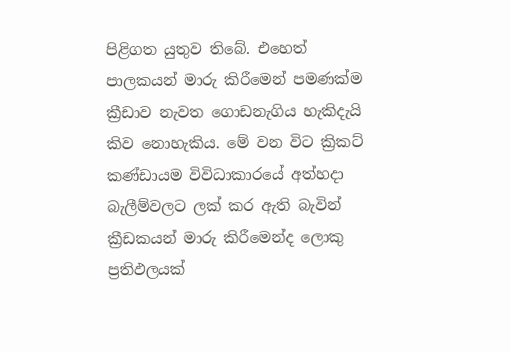පිළිගත යුතුව තිබේ. එහෙත් පාලකයන් මාරු කිරීමෙන් පමණක්ම ක්‍රීඩාව නැවත ගොඩනැගිය හැකිදැයි කිව නොහැකිය. මේ වන විට ක්‍රිකට් කණ්ඩායම විවිධාකාරයේ අත්හදා බැලීම්වලට ලක් කර ඇති බැවින් ක්‍රීඩකයන් මාරු කිරීමෙන්ද ලොකු ප්‍රතිඵලයක්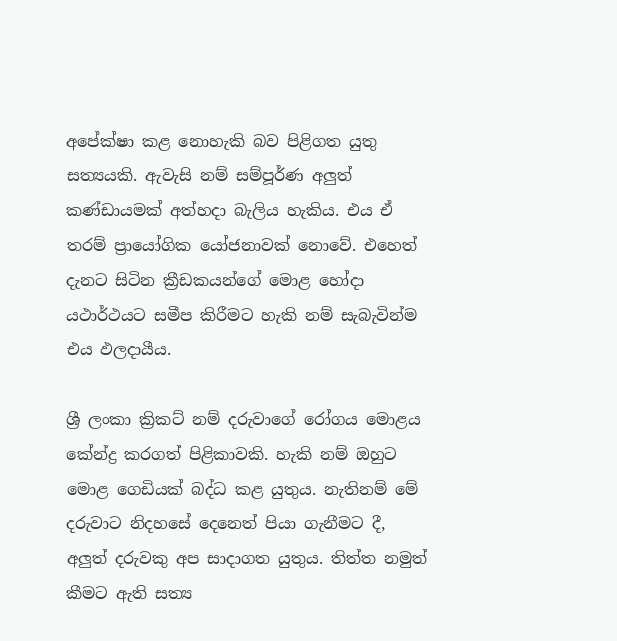අපේක්ෂා කළ නොහැකි බව පිළිගත යුතු සත්‍යයකි. ඇවැසි නම් සම්පූර්ණ අලුත් කණ්ඩායමක් අත්හදා බැලිය හැකිය. එය ඒ තරම් ප්‍රායෝගික යෝජනාවක් නොවේ. එහෙත් දැනට සිටින ක්‍රීඩකයන්ගේ මොළ හෝදා යථාර්ථයට සමීප කිරීමට හැකි නම් සැබැවින්ම එය ඵලදායීය.

ශ්‍රී ලංකා ක්‍රිකට් නම් දරුවාගේ රෝගය මොළය කේන්ද්‍ර කරගත් පිළිකාවකි. හැකි නම් ඔහුට මොළ ගෙඩියක් බද්ධ කළ යුතුය. නැතිනම් මේ දරුවාට නිදහසේ දෙනෙත් පියා ගැනීමට දී, අලුත් දරුවකු අප සාදාගත යුතුය. තිත්ත නමුත් කීමට ඇති සත්‍ය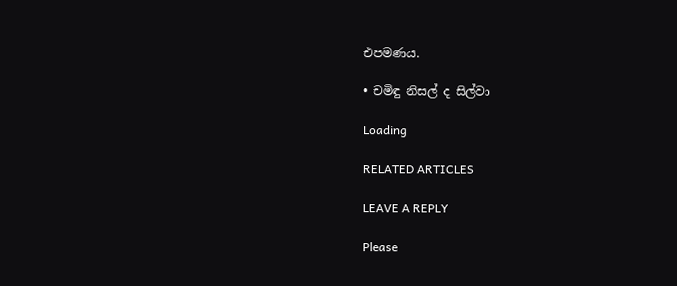එපමණය.

• චමිඳු නිසල් ද සිල්වා

Loading

RELATED ARTICLES

LEAVE A REPLY

Please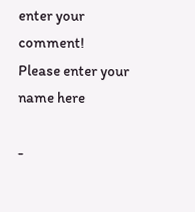enter your comment!
Please enter your name here

-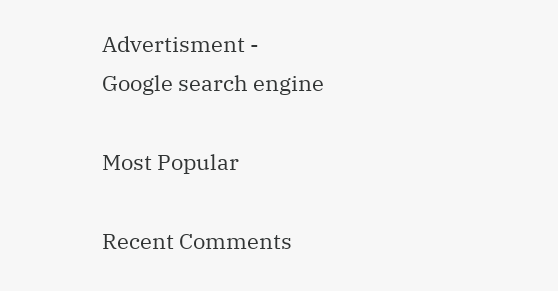Advertisment -
Google search engine

Most Popular

Recent Comments